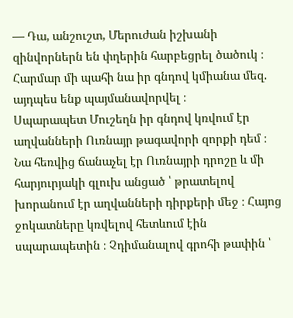— Դա, անշուշտ, Մերուժան իշխանի զինվորներն են փղերին հարբեցրել ծածուկ ։ Հարմար մի պահի նա իր գնդով կմիանա մեզ. այդպես ենք պայմանավորվել ։
Սպարապետ Մուշեղն իր գնդով կռվում էր աղվանների Ուռնայր թագավորի զորքի դեմ ։ Նա հեռվից ճանաչել էր Ուռնայրի դրոշը և մի հարյուրյակի գլուխ անցած ՝ թրատելով խորանում էր աղվանների դիրքերի մեջ ։ Հայոց ջոկատները կռվելով հետևում էին սպարապետին ։ Չդիմանալով գրոհի թափին ՝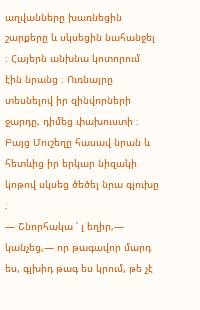աղվանները խառնեցին շարքերը և սկսեցին նահանջել ։ Հայերն անխնա կոտորում էին նրանց ։ Ուռնայրը տեսնելով իր զինվորների ջարդը, դիմեց փախուստի ։ Բայց Մուշեղը հասավ նրան և հետևից իր երկար նիզակի կոթով սկսեց ծեծել նրա գլուխը ։
— Շնորհակա ՛ լ եղիր,— կանչեց,— որ թագավոր մարդ ես, գլխիդ թագ ես կրում, թե չէ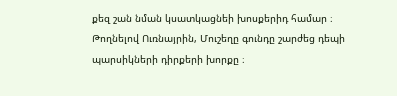քեզ շան նման կսատկացնեի խոսքերիդ համար ։
Թողնելով Ուռնայրին, Մուշեղը գունդը շարժեց դեպի պարսիկների դիրքերի խորքը ։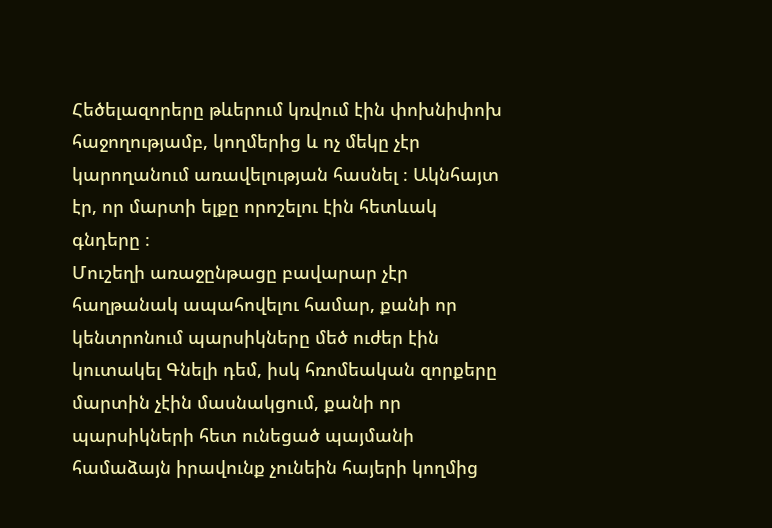Հեծելազորերը թևերում կռվում էին փոխնիփոխ հաջողությամբ, կողմերից և ոչ մեկը չէր կարողանում առավելության հասնել ։ Ակնհայտ էր, որ մարտի ելքը որոշելու էին հետևակ գնդերը ։
Մուշեղի առաջընթացը բավարար չէր հաղթանակ ապահովելու համար, քանի որ կենտրոնում պարսիկները մեծ ուժեր էին կուտակել Գնելի դեմ, իսկ հռոմեական զորքերը մարտին չէին մասնակցում, քանի որ պարսիկների հետ ունեցած պայմանի համաձայն իրավունք չունեին հայերի կողմից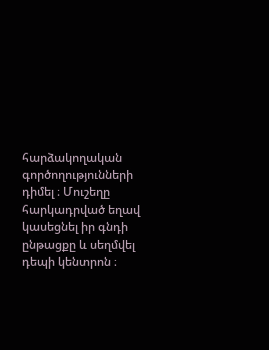հարձակողական գործողությունների դիմել ։ Մուշեղը հարկադրված եղավ կասեցնել իր գնդի ընթացքը և սեղմվել դեպի կենտրոն ։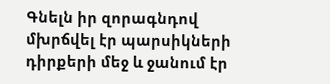Գնելն իր զորագնդով մխրճվել էր պարսիկների դիրքերի մեջ և ջանում էր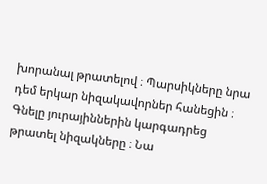խորանալ թրատելով ։ Պարսիկները նրա դեմ երկար նիզակավորներ հանեցին ։ Գնելը յուրայիններին կարգադրեց թրատել նիզակները ։ Նա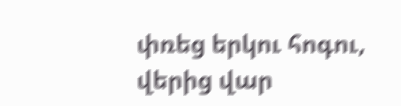փռեց երկու հոգու, վերից վար